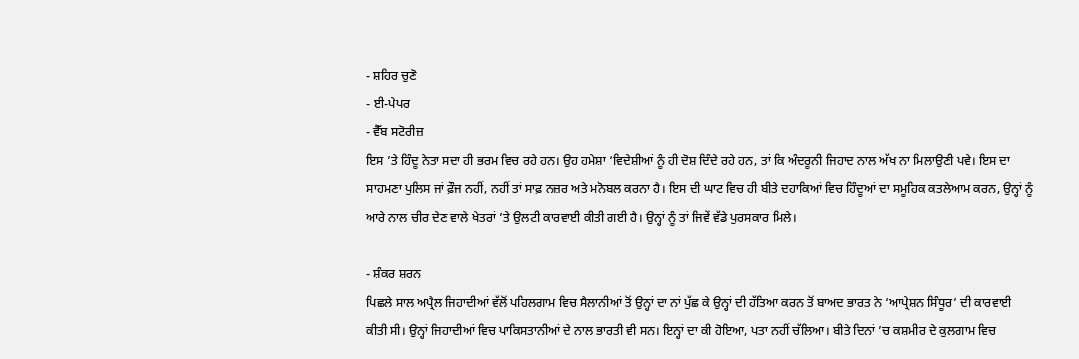- ਸ਼ਹਿਰ ਚੁਣੋ
- ਈ-ਪੇਪਰ
- ਵੈੱਬ ਸਟੋਰੀਜ਼
ਇਸ ’ਤੇ ਹਿੰਦੂ ਨੇਤਾ ਸਦਾ ਹੀ ਭਰਮ ਵਿਚ ਰਹੇ ਹਨ। ਉਹ ਹਮੇਸ਼ਾ ‘ਵਿਦੇਸ਼ੀਆਂ ਨੂੰ ਹੀ ਦੋਸ਼ ਦਿੰਦੇ ਰਹੇ ਹਨ, ਤਾਂ ਕਿ ਅੰਦਰੂਨੀ ਜਿਹਾਦ ਨਾਲ ਅੱਖ ਨਾ ਮਿਲਾਉਣੀ ਪਵੇ। ਇਸ ਦਾ ਸਾਹਮਣਾ ਪੁਲਿਸ ਜਾਂ ਫ਼ੌਜ ਨਹੀਂ, ਨਹੀਂ ਤਾਂ ਸਾਫ਼ ਨਜ਼ਰ ਅਤੇ ਮਨੋਬਲ ਕਰਨਾ ਹੈ। ਇਸ ਦੀ ਘਾਟ ਵਿਚ ਹੀ ਬੀਤੇ ਦਹਾਕਿਆਂ ਵਿਚ ਹਿੰਦੂਆਂ ਦਾ ਸਮੂਹਿਕ ਕਤਲੇਆਮ ਕਰਨ, ਉਨ੍ਹਾਂ ਨੂੰ ਆਰੇ ਨਾਲ ਚੀਰ ਦੇਣ ਵਾਲੇ ਖੇਤਰਾਂ ’ਤੇ ਉਲਟੀ ਕਾਰਵਾਈ ਕੀਤੀ ਗਈ ਹੈ। ਉਨ੍ਹਾਂ ਨੂੰ ਤਾਂ ਜਿਵੇਂ ਵੱਡੇ ਪੁਰਸਕਾਰ ਮਿਲੇ।

- ਸ਼ੰਕਰ ਸ਼ਰਨ
ਪਿਛਲੇ ਸਾਲ ਅਪ੍ਰੈਲ ਜਿਹਾਦੀਆਂ ਵੱਲੋਂ ਪਹਿਲਗਾਮ ਵਿਚ ਸੈਲਾਨੀਆਂ ਤੋਂ ਉਨ੍ਹਾਂ ਦਾ ਨਾਂ ਪੁੱਛ ਕੇ ਉਨ੍ਹਾਂ ਦੀ ਹੱਤਿਆ ਕਰਨ ਤੋਂ ਬਾਅਦ ਭਾਰਤ ਨੇ ‘ਆਪ੍ਰੇਸ਼ਨ ਸਿੰਧੂਰ’ ਦੀ ਕਾਰਵਾਈ ਕੀਤੀ ਸੀ। ਉਨ੍ਹਾਂ ਜਿਹਾਦੀਆਂ ਵਿਚ ਪਾਕਿਸਤਾਨੀਆਂ ਦੇ ਨਾਲ ਭਾਰਤੀ ਵੀ ਸਨ। ਇਨ੍ਹਾਂ ਦਾ ਕੀ ਹੋਇਆ, ਪਤਾ ਨਹੀਂ ਚੱਲਿਆ। ਬੀਤੇ ਦਿਨਾਂ ’ਚ ਕਸ਼ਮੀਰ ਦੇ ਕੁਲਗਾਮ ਵਿਚ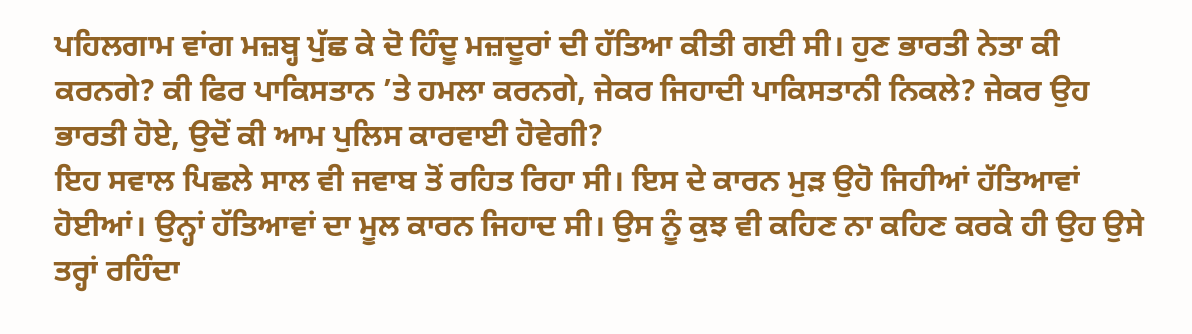ਪਹਿਲਗਾਮ ਵਾਂਗ ਮਜ਼ਬ੍ਹ ਪੁੱਛ ਕੇ ਦੋ ਹਿੰਦੂ ਮਜ਼ਦੂਰਾਂ ਦੀ ਹੱਤਿਆ ਕੀਤੀ ਗਈ ਸੀ। ਹੁਣ ਭਾਰਤੀ ਨੇਤਾ ਕੀ ਕਰਨਗੇ? ਕੀ ਫਿਰ ਪਾਕਿਸਤਾਨ ’ਤੇ ਹਮਲਾ ਕਰਨਗੇ, ਜੇਕਰ ਜਿਹਾਦੀ ਪਾਕਿਸਤਾਨੀ ਨਿਕਲੇ? ਜੇਕਰ ਉਹ ਭਾਰਤੀ ਹੋਏ, ਉਦੋਂ ਕੀ ਆਮ ਪੁਲਿਸ ਕਾਰਵਾਈ ਹੋਵੇਗੀ?
ਇਹ ਸਵਾਲ ਪਿਛਲੇ ਸਾਲ ਵੀ ਜਵਾਬ ਤੋਂ ਰਹਿਤ ਰਿਹਾ ਸੀ। ਇਸ ਦੇ ਕਾਰਨ ਮੁੜ ਉਹੋ ਜਿਹੀਆਂ ਹੱਤਿਆਵਾਂ ਹੋਈਆਂ। ਉਨ੍ਹਾਂ ਹੱਤਿਆਵਾਂ ਦਾ ਮੂਲ ਕਾਰਨ ਜਿਹਾਦ ਸੀ। ਉਸ ਨੂੰ ਕੁਝ ਵੀ ਕਹਿਣ ਨਾ ਕਹਿਣ ਕਰਕੇ ਹੀ ਉਹ ਉਸੇ ਤਰ੍ਹਾਂ ਰਹਿੰਦਾ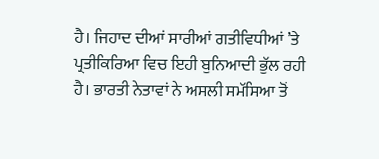ਹੈ। ਜਿਹਾਦ ਦੀਆਂ ਸਾਰੀਆਂ ਗਤੀਵਿਧੀਆਂ ’ਤੇ ਪ੍ਰਤੀਕਿਰਿਆ ਵਿਚ ਇਹੀ ਬੁਨਿਆਦੀ ਭੁੱਲ ਰਹੀ ਹੈ। ਭਾਰਤੀ ਨੇਤਾਵਾਂ ਨੇ ਅਸਲੀ ਸਮੱਸਿਆ ਤੋਂ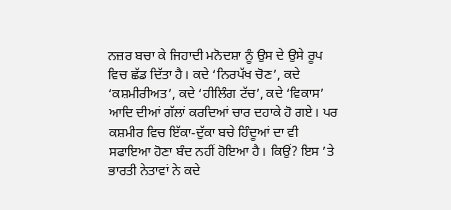ਨਜ਼ਰ ਬਚਾ ਕੇ ਜਿਹਾਦੀ ਮਨੋਦਸ਼ਾ ਨੂੰ ਉਸ ਦੇ ਉਸੇ ਰੂਪ ਵਿਚ ਛੱਡ ਦਿੱਤਾ ਹੈ। ਕਦੇ ‘ਨਿਰਪੱਖ ਚੋਣ’, ਕਦੇ ‘ਕਸ਼ਮੀਰੀਅਤ’, ਕਦੇ ‘ਹੀਲਿੰਗ ਟੱਚ’, ਕਦੇ ‘ਵਿਕਾਸ’ ਆਦਿ ਦੀਆਂ ਗੱਲਾਂ ਕਰਦਿਆਂ ਚਾਰ ਦਹਾਕੇ ਹੋ ਗਏ। ਪਰ ਕਸ਼ਮੀਰ ਵਿਚ ਇੱਕਾ-ਦੁੱਕਾ ਬਚੇ ਹਿੰਦੂਆਂ ਦਾ ਵੀ ਸਫਾਇਆ ਹੋਣਾ ਬੰਦ ਨਹੀਂ ਹੋਇਆ ਹੈ। ਕਿਉਂ? ਇਸ ’ਤੇ ਭਾਰਤੀ ਨੇਤਾਵਾਂ ਨੇ ਕਦੇ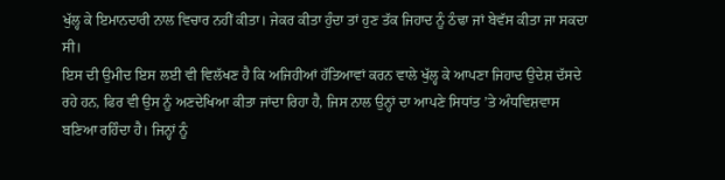ਖੁੱਲ੍ਹ ਕੇ ਇਮਾਨਦਾਰੀ ਨਾਲ ਵਿਚਾਰ ਨਹੀਂ ਕੀਤਾ। ਜੇਕਰ ਕੀਤਾ ਹੁੰਦਾ ਤਾਂ ਹੁਣ ਤੱਕ ਜਿਹਾਦ ਨੂੰ ਠੰਢਾ ਜਾਂ ਬੇਵੱਸ ਕੀਤਾ ਜਾ ਸਕਦਾ ਸੀ।
ਇਸ ਦੀ ਉਮੀਦ ਇਸ ਲਈ ਵੀ ਵਿਲੱਖਣ ਹੈ ਕਿ ਅਜਿਹੀਆਂ ਹੱਤਿਆਵਾਂ ਕਰਨ ਵਾਲੇ ਖੁੱਲ੍ਹ ਕੇ ਆਪਣਾ ਜਿਹਾਦ ਉਦੇਸ਼ ਦੱਸਦੇ ਰਹੇ ਹਨ, ਫਿਰ ਵੀ ਉਸ ਨੂੰ ਅਣਦੇਖਿਆ ਕੀਤਾ ਜਾਂਦਾ ਰਿਹਾ ਹੈ, ਜਿਸ ਨਾਲ ਉਨ੍ਹਾਂ ਦਾ ਆਪਣੇ ਸਿਧਾਂਤ ’ਤੇ ਅੰਧਵਿਸ਼ਵਾਸ ਬਣਿਆ ਰਹਿੰਦਾ ਹੈ। ਜਿਨ੍ਹਾਂ ਨੂੰ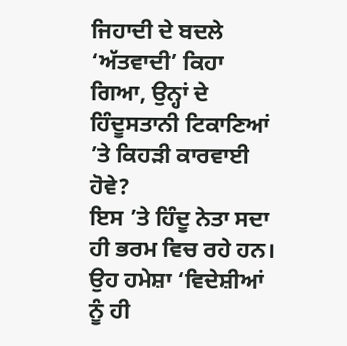ਜਿਹਾਦੀ ਦੇ ਬਦਲੇ ‘ਅੱਤਵਾਦੀ’ ਕਿਹਾ ਗਿਆ, ਉਨ੍ਹਾਂ ਦੇ ਹਿੰਦੂਸਤਾਨੀ ਟਿਕਾਣਿਆਂ ’ਤੇ ਕਿਹੜੀ ਕਾਰਵਾਈ ਹੋਵੇ?
ਇਸ ’ਤੇ ਹਿੰਦੂ ਨੇਤਾ ਸਦਾ ਹੀ ਭਰਮ ਵਿਚ ਰਹੇ ਹਨ। ਉਹ ਹਮੇਸ਼ਾ ‘ਵਿਦੇਸ਼ੀਆਂ ਨੂੰ ਹੀ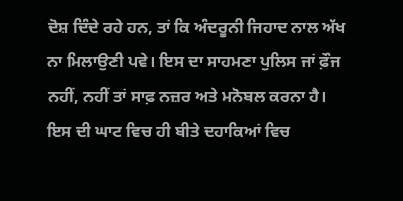ਦੋਸ਼ ਦਿੰਦੇ ਰਹੇ ਹਨ, ਤਾਂ ਕਿ ਅੰਦਰੂਨੀ ਜਿਹਾਦ ਨਾਲ ਅੱਖ ਨਾ ਮਿਲਾਉਣੀ ਪਵੇ। ਇਸ ਦਾ ਸਾਹਮਣਾ ਪੁਲਿਸ ਜਾਂ ਫ਼ੌਜ ਨਹੀਂ, ਨਹੀਂ ਤਾਂ ਸਾਫ਼ ਨਜ਼ਰ ਅਤੇ ਮਨੋਬਲ ਕਰਨਾ ਹੈ। ਇਸ ਦੀ ਘਾਟ ਵਿਚ ਹੀ ਬੀਤੇ ਦਹਾਕਿਆਂ ਵਿਚ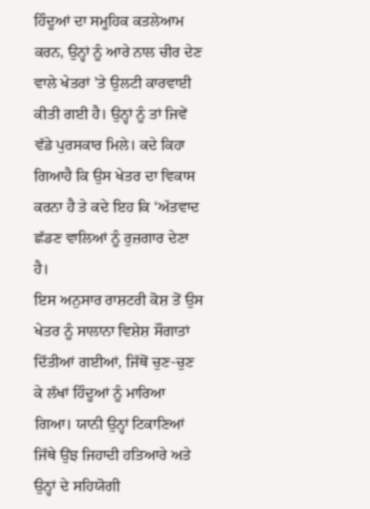ਹਿੰਦੂਆਂ ਦਾ ਸਮੂਹਿਕ ਕਤਲੇਆਮ ਕਰਨ, ਉਨ੍ਹਾਂ ਨੂੰ ਆਰੇ ਨਾਲ ਚੀਰ ਦੇਣ ਵਾਲੇ ਖੇਤਰਾਂ ’ਤੇ ਉਲਟੀ ਕਾਰਵਾਈ ਕੀਤੀ ਗਈ ਹੈ। ਉਨ੍ਹਾਂ ਨੂੰ ਤਾਂ ਜਿਵੇਂ ਵੱਡੇ ਪੁਰਸਕਾਰ ਮਿਲੇ। ਕਦੇ ਕਿਹਾ ਗਿਆਹੈ ਕਿ ਉਸ ਖੇਤਰ ਦਾ ਵਿਕਾਸ ਕਰਨਾ ਹੈ ਤੇ ਕਦੇ ਇਹ ਕਿ ‘ਅੱਤਵਾਦ ਛੱਡਣ ਵਾਲਿਆਂ ਨੂੰ ਰੁਜ਼ਗਾਰ ਦੇਣਾ ਹੈ।
ਇਸ ਅਨੁਸਾਰ ਰਾਸ਼ਟਰੀ ਕੋਸ਼ ਤੋਂ ਉਸ ਖੇਤਰ ਨੂੰ ਸਾਲਾਨਾ ਵਿਸ਼ੇਸ਼ ਸੌਗਾਤਾਂ ਦਿੱਤੀਆਂ ਗਈਆਂ, ਜਿੱਥੋਂ ਚੁਣ-ਚੁਣ ਕੇ ਲੱਖਾਂ ਹਿੰਦੂਆਂ ਨੂੰ ਮਾਰਿਆ ਗਿਆ। ਯਾਨੀ ਉਨ੍ਹਾਂ ਟਿਕਾਣਿਆਂ ਜਿੱਥੇ ਉਂਝ ਜਿਹਾਦੀ ਹਤਿਆਰੇ ਅਤੇ ਉਨ੍ਹਾਂ ਦੇ ਸਹਿਯੋਗੀ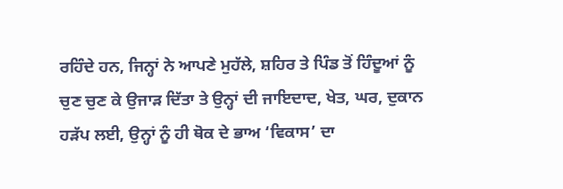ਰਹਿੰਦੇ ਹਨ, ਜਿਨ੍ਹਾਂ ਨੇ ਆਪਣੇ ਮੁਹੱਲੇ, ਸ਼ਹਿਰ ਤੇ ਪਿੰਡ ਤੋਂ ਹਿੰਦੂਆਂ ਨੂੰ ਚੁਣ ਚੁਣ ਕੇ ਉਜਾੜ ਦਿੱਤਾ ਤੇ ਉਨ੍ਹਾਂ ਦੀ ਜਾਇਦਾਦ, ਖੇਤ, ਘਰ, ਦੁਕਾਨ ਹੜੱਪ ਲਈ, ਉਨ੍ਹਾਂ ਨੂੰ ਹੀ ਥੋਕ ਦੇ ਭਾਅ ‘ਵਿਕਾਸ’ ਦਾ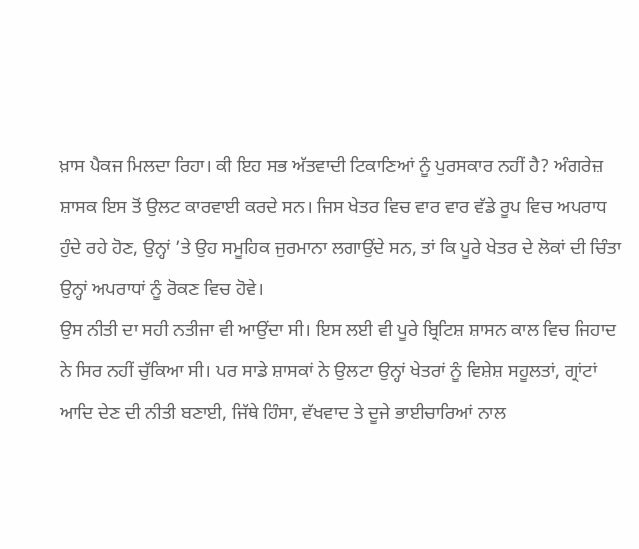ਖ਼ਾਸ ਪੈਕਜ ਮਿਲਦਾ ਰਿਹਾ। ਕੀ ਇਹ ਸਭ ਅੱਤਵਾਦੀ ਟਿਕਾਣਿਆਂ ਨੂੰ ਪੁਰਸਕਾਰ ਨਹੀਂ ਹੈ? ਅੰਗਰੇਜ਼ ਸ਼ਾਸਕ ਇਸ ਤੋਂ ਉਲਟ ਕਾਰਵਾਈ ਕਰਦੇ ਸਨ। ਜਿਸ ਖੇਤਰ ਵਿਚ ਵਾਰ ਵਾਰ ਵੱਡੇ ਰੂਪ ਵਿਚ ਅਪਰਾਧ ਹੁੰਦੇ ਰਹੇ ਹੋਣ, ਉਨ੍ਹਾਂ ’ਤੇ ਉਹ ਸਮੂਹਿਕ ਜੁਰਮਾਨਾ ਲਗਾਉਂਦੇ ਸਨ, ਤਾਂ ਕਿ ਪੂਰੇ ਖੇਤਰ ਦੇ ਲੋਕਾਂ ਦੀ ਚਿੰਤਾ ਉਨ੍ਹਾਂ ਅਪਰਾਧਾਂ ਨੂੰ ਰੋਕਣ ਵਿਚ ਹੋਵੇ।
ਉਸ ਨੀਤੀ ਦਾ ਸਹੀ ਨਤੀਜਾ ਵੀ ਆਉਂਦਾ ਸੀ। ਇਸ ਲਈ ਵੀ ਪੂਰੇ ਬ੍ਰਿਟਿਸ਼ ਸ਼ਾਸਨ ਕਾਲ ਵਿਚ ਜਿਹਾਦ ਨੇ ਸਿਰ ਨਹੀਂ ਚੁੱਕਿਆ ਸੀ। ਪਰ ਸਾਡੇ ਸ਼ਾਸਕਾਂ ਨੇ ਉਲਟਾ ਉਨ੍ਹਾਂ ਖੇਤਰਾਂ ਨੂੰ ਵਿਸ਼ੇਸ਼ ਸਹੂਲਤਾਂ, ਗ੍ਰਾਂਟਾਂ ਆਦਿ ਦੇਣ ਦੀ ਨੀਤੀ ਬਣਾਈ, ਜਿੱਥੇ ਹਿੰਸਾ, ਵੱਖਵਾਦ ਤੇ ਦੂਜੇ ਭਾਈਚਾਰਿਆਂ ਨਾਲ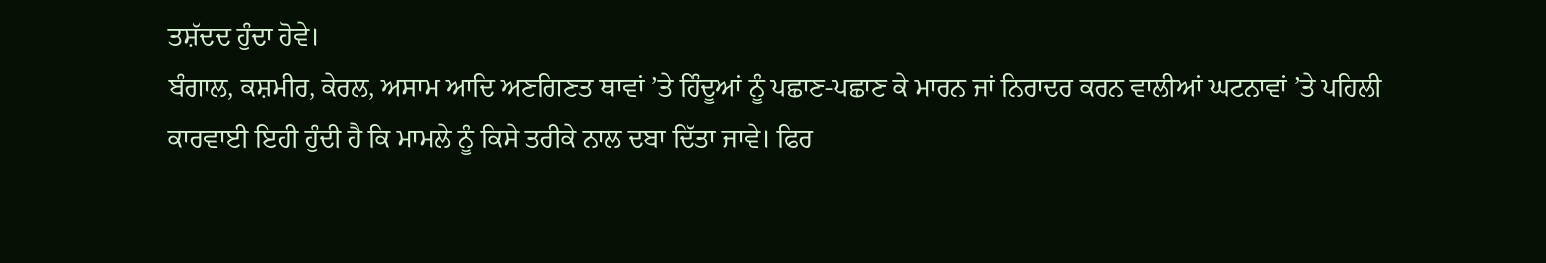ਤਸ਼ੱਦਦ ਹੁੰਦਾ ਹੋਵੇ।
ਬੰਗਾਲ, ਕਸ਼ਮੀਰ, ਕੇਰਲ, ਅਸਾਮ ਆਦਿ ਅਣਗਿਣਤ ਥਾਵਾਂ ’ਤੇ ਹਿੰਦੂਆਂ ਨੂੰ ਪਛਾਣ-ਪਛਾਣ ਕੇ ਮਾਰਨ ਜਾਂ ਨਿਰਾਦਰ ਕਰਨ ਵਾਲੀਆਂ ਘਟਨਾਵਾਂ ’ਤੇ ਪਹਿਲੀ ਕਾਰਵਾਈ ਇਹੀ ਹੁੰਦੀ ਹੈ ਕਿ ਮਾਮਲੇ ਨੂੰ ਕਿਸੇ ਤਰੀਕੇ ਨਾਲ ਦਬਾ ਦਿੱਤਾ ਜਾਵੇ। ਫਿਰ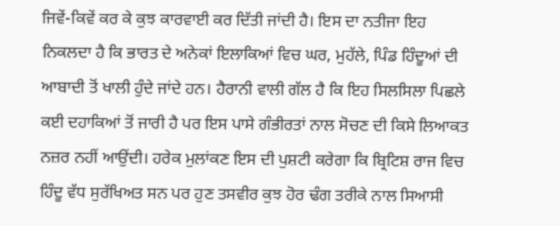ਜਿਵੇਂ-ਕਿਵੇਂ ਕਰ ਕੇ ਕੁਝ ਕਾਰਵਾਈ ਕਰ ਦਿੱਤੀ ਜਾਂਦੀ ਹੈ। ਇਸ ਦਾ ਨਤੀਜਾ ਇਹ ਨਿਕਲਦਾ ਹੈ ਕਿ ਭਾਰਤ ਦੇ ਅਨੇਕਾਂ ਇਲਾਕਿਆਂ ਵਿਚ ਘਰ, ਮੁਹੱਲੇ, ਪਿੰਡ ਹਿੰਦੂਆਂ ਦੀ ਆਬਾਦੀ ਤੋਂ ਖਾਲੀ ਹੁੰਦੇ ਜਾਂਦੇ ਹਨ। ਹੈਰਾਨੀ ਵਾਲੀ ਗੱਲ ਹੈ ਕਿ ਇਹ ਸਿਲਸਿਲਾ ਪਿਛਲੇ ਕਈ ਦਹਾਕਿਆਂ ਤੋਂ ਜਾਰੀ ਹੈ ਪਰ ਇਸ ਪਾਸੇ ਗੰਭੀਰਤਾਂ ਨਾਲ ਸੋਚਣ ਦੀ ਕਿਸੇ ਲਿਆਕਤ ਨਜ਼ਰ ਨਹੀਂ ਆਉਂਦੀ। ਹਰੇਕ ਮੁਲਾਂਕਣ ਇਸ ਦੀ ਪੁਸ਼ਟੀ ਕਰੇਗਾ ਕਿ ਬ੍ਰਿਟਿਸ਼ ਰਾਜ ਵਿਚ ਹਿੰਦੂ ਵੱਧ ਸੁਰੱਖਿਅਤ ਸਨ ਪਰ ਹੁਣ ਤਸਵੀਰ ਕੁਝ ਹੋਰ ਢੰਗ ਤਰੀਕੇ ਨਾਲ ਸਿਆਸੀ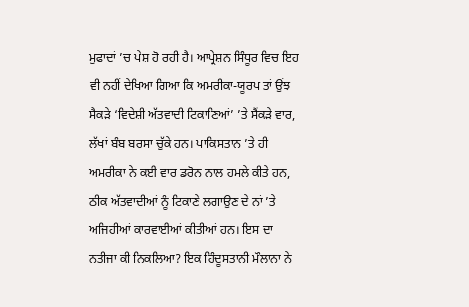ਮੁਫਾਦਾਂ ’ਚ ਪੇਸ਼ ਹੋ ਰਹੀ ਹੈ। ਆਪ੍ਰੇਸ਼ਨ ਸਿੰਧੂਰ ਵਿਚ ਇਹ ਵੀ ਨਹੀਂ ਦੇਖਿਆ ਗਿਆ ਕਿ ਅਮਰੀਕਾ-ਯੂਰਪ ਤਾਂ ਉਂਝ ਸੈਕੜੇ ‘ਵਿਦੇਸ਼ੀ ਅੱਤਵਾਦੀ ਟਿਕਾਣਿਆਂ’ ’ਤੇ ਸੈਂਕੜੇ ਵਾਰ, ਲੱਖਾਂ ਬੰਬ ਬਰਸਾ ਚੁੱਕੇ ਹਨ। ਪਾਕਿਸਤਾਨ ’ਤੇ ਹੀ ਅਮਰੀਕਾ ਨੇ ਕਈ ਵਾਰ ਡਰੋਨ ਨਾਲ ਹਮਲੇ ਕੀਤੇ ਹਨ, ਠੀਕ ਅੱਤਵਾਦੀਆਂ ਨੂੰ ਟਿਕਾਣੇ ਲਗਾਉਣ ਦੇ ਨਾਂ ’ਤੇ ਅਜਿਹੀਆਂ ਕਾਰਵਾਈਆਂ ਕੀਤੀਆਂ ਹਨ। ਇਸ ਦਾ ਨਤੀਜਾ ਕੀ ਨਿਕਲਿਆ? ਇਕ ਹਿੰਦੂਸਤਾਨੀ ਮੌਲਾਨਾ ਨੇ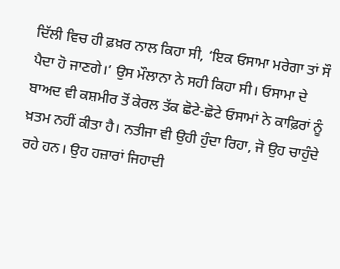ਦਿੱਲੀ ਵਿਚ ਹੀ ਫ਼ਖ਼ਰ ਨਾਲ ਕਿਹਾ ਸੀ, ‘ਇਕ ਓਸਾਮਾ ਮਰੇਗਾ ਤਾਂ ਸੌ ਪੈਦਾ ਹੋ ਜਾਣਗੇ।’ ਉਸ ਮੌਲਾਨਾ ਨੇ ਸਹੀ ਕਿਹਾ ਸੀ। ਓਸਾਮਾ ਦੇ ਬਾਅਦ ਵੀ ਕਸ਼ਮੀਰ ਤੋਂ ਕੇਰਲ ਤੱਕ ਛੋਟੇ-ਛੋਟੇ ਓਸਾਮਾਂ ਨੇ ਕਾਫ਼ਿਰਾਂ ਨੂੰ ਖ਼ਤਮ ਨਹੀਂ ਕੀਤਾ ਹੈ। ਨਤੀਜਾ ਵੀ ਉਹੀ ਹੁੰਦਾ ਰਿਹਾ, ਜੋ ਉਹ ਚਾਹੁੰਦੇ ਰਹੇ ਹਨ। ਉਹ ਹਜ਼ਾਰਾਂ ਜਿਹਾਦੀ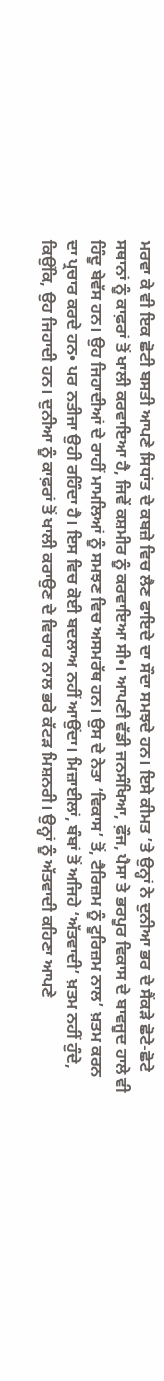ਮਰਵਾ ਕੇ ਵੀ ਇਕ ਛੋਟੀ ਬਸਤੀ ਆਪਣੇ ਸਿਧਾਂਤ ਦੇ ਕਬਜ਼ੇ ਵਿਚ ਲੈਣ ਫਾਇਦੇ ਦਾ ਸੌਦਾ ਸਮਝਦੇ ਹਨ। ਇਸੇ ਕੀਮਤ ’ਤੇ ਉਨ੍ਹਾਂ ਨੇ ਦੁਨੀਆ ਭਰ ਦੇ ਸੈਂਕੜੇ ਛੋਟੇ-ਛੋਟੇ ਸਥਾਨਾਂ ਨੂੰ ਕਾਫ਼ਰਾਂ ਤੋਂ ਖਾਲੀ ਕਰਵਾਇਆ ਹੈ, ਜਿਵੇਂ ਕਸ਼ਮੀਰ ਨੂੰ ਕਰਵਾਇਆ ਸੀ•। ਆਪਣੀ ਵੱਡੀ ਜਨਸੰਖਿਆ, ਫ਼ੌਜ, ਪੈਸਾ ਤੇ ਭਰਪੂਰ ਵਿਕਾਸ ਦੇ ਬਾਵਜੂਦ ਹਾਲੇ ਵੀ ਹਿੰਦੂ ਬੇਵੱਸ ਹਨ। ਉਹ ਜਿਹਾਦੀਆਂ ਦੇ ਰਾਹੀਂ ਮਾਮਲਿਆਂ ਨੂੰ ਸਮਝਣ ਵਿਚ ਅਸਮਰੱਥ ਹਨ। ਉਸ ਦੇ ਨੇਤਾ ‘ਵਿਕਾਸ’ ਤੋਂ, ਟੈਰਿਜ਼ਮ ਨੂੰ ਟੂਰਿਜ਼ਮ ਨਾਲ’ ਖ਼ਤਮ ਕਰਨ ਦਾ ਪ੍ਰਚਾਰ ਕਰਦੇ ਹਨ• ਪਰ ਨਤੀਜਾ ਉਹੀ ਰਹਿੰਦਾ ਹੈ। ਇਸ ਵਿਚ ਕੋਈ ਬਦਲਾਅ ਨਹੀਂ ਆਉਂਦਾ। ਮਿਜ਼ਾਈਲਾਂ, ਬੰਬਾਂ ਤੋਂ ਅਜਿਹੇ ‘ਅੱਤਵਾਦੀ’ ਖ਼ਤਮ ਨਹੀਂ ਹੁੰਦੇ, ਕਿਉਂਕਿ, ਉਹ ਜਿਹਾਦੀ ਹਨ। ਦੁਨੀਆ ਨੂੰ ਕਾਫ਼ਰਾਂ ਤੋਂ ਖਾਲੀ ਕਰਾਉਣ ਦੇ ਵਿਚਾਰ ਨਾਲ ਭਰੇ ਕੱਟੜ ਮਿਸ਼ਨਰੀ। ਉਨ੍ਹਾਂ ਨੂੰ ਅੱਤਵਾਦੀ ਕਹਿਣਾ ਆਪਣੇ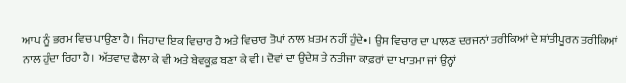ਆਪ ਨੂੰ ਭਰਮ ਵਿਚ ਪਾਉਣਾ ਹੈ। ਜਿਹਾਦ ਇਕ ਵਿਚਾਰ ਹੈ ਅਤੇ ਵਿਚਾਰ ਤੋਪਾਂ ਨਾਲ ਖ਼ਤਮ ਨਹੀਂ ਹੁੰਦੇ•। ਉਸ ਵਿਚਾਰ ਦਾ ਪਾਲਣ ਦਰਜਨਾਂ ਤਰੀਕਿਆਂ ਦੇ ਸ਼ਾਂਤੀਪੂਰਨ ਤਰੀਕਿਆਂ ਨਾਲ ਹੁੰਦਾ ਰਿਹਾ ਹੈ। ਅੱਤਵਾਦ ਫੈਲਾ ਕੇ ਵੀ ਅਤੇ ਬੇਵਕੂਫ਼ ਬਣਾ ਕੇ ਵੀ। ਦੋਵਾਂ ਦਾ ਉਦੇਸ਼ ਤੇ ਨਤੀਜਾ ਕਾਫ਼ਰਾਂ ਦਾ ਖਾਤਮਾ ਜਾਂ ਉਨ੍ਹਾਂ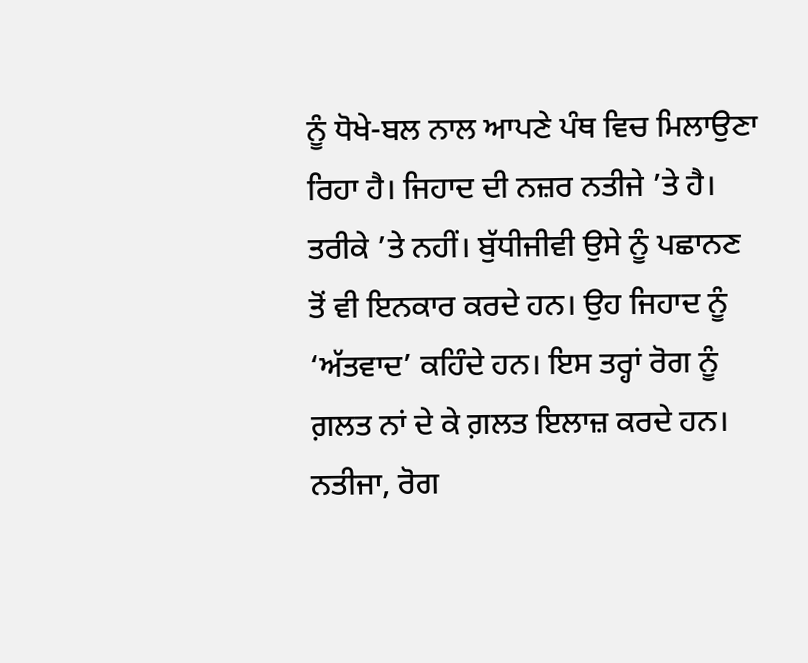ਨੂੰ ਧੋਖੇ-ਬਲ ਨਾਲ ਆਪਣੇ ਪੰਥ ਵਿਚ ਮਿਲਾਉਣਾ ਰਿਹਾ ਹੈ। ਜਿਹਾਦ ਦੀ ਨਜ਼ਰ ਨਤੀਜੇ ’ਤੇ ਹੈ। ਤਰੀਕੇ ’ਤੇ ਨਹੀਂ। ਬੁੱਧੀਜੀਵੀ ਉਸੇ ਨੂੰ ਪਛਾਨਣ ਤੋਂ ਵੀ ਇਨਕਾਰ ਕਰਦੇ ਹਨ। ਉਹ ਜਿਹਾਦ ਨੂੰ ‘ਅੱਤਵਾਦ’ ਕਹਿੰਦੇ ਹਨ। ਇਸ ਤਰ੍ਹਾਂ ਰੋਗ ਨੂੰ ਗ਼ਲਤ ਨਾਂ ਦੇ ਕੇ ਗ਼ਲਤ ਇਲਾਜ਼ ਕਰਦੇ ਹਨ। ਨਤੀਜਾ, ਰੋਗ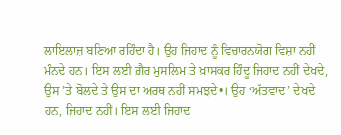ਲਾਇਲਾਜ਼ ਬਣਿਆ ਰਹਿੰਦਾ ਹੈ। ਉਹ ਜਿਹਾਦ ਨੂੰ ਵਿਚਾਰਨਯੋਗ ਵਿਸ਼ਾ ਨਹੀਂ ਮੰਨਦੇ ਹਨ। ਇਸ ਲਈ ਗ਼ੈਰ ਮੁਸਲਿਮ ਤੇ ਖ਼ਾਸਕਰ ਹਿੰਦੂ ਜਿਹਾਦ ਨਹੀਂ ਦੇਖਦੇ, ਉਸ ’ਤੇ ਬੋਲਦੇ ਤੇ ਉਸ ਦਾ ਅਰਥ ਨਹੀਂ ਸਮਝਦੇ•। ਉਹ ‘ਅੱਤਵਾਦ’ ਦੇਖਦੇ ਹਨ, ਜਿਹਾਦ ਨਹੀਂ। ਇਸ ਲਈ ਜਿਹਾਦ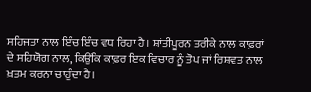ਸਹਿਜਤਾ ਨਾਲ ਇੰਚ ਇੰਚ ਵਧ ਰਿਹਾ ਹੈ। ਸ਼ਾਂਤੀਪੂਰਨ ਤਰੀਕੇ ਨਾਲ ਕਾਫ਼ਰਾਂ ਦੇ ਸਹਿਯੋਗ ਨਾਲ, ਕਿਉਂਕਿ ਕਾਫ਼ਰ ਇਕ ਵਿਚਾਰ ਨੂੰ ਤੋਪ ਜਾਂ ਰਿਸ਼ਵਤ ਨਾਲ ਖ਼ਤਮ ਕਰਨਾ ਚਾਹੁੰਦਾ ਹੈ।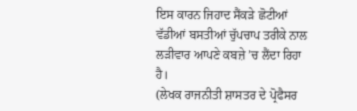ਇਸ ਕਾਰਨ ਜਿਹਾਦ ਸੈਂਕੜੇ ਛੋਟੀਆਂ ਵੱਡੀਆਂ ਬਸਤੀਆਂ ਚੁੱਪਚਾਪ ਤਰੀਕੇ ਨਾਲ ਲੜੀਵਾਰ ਆਪਣੇ ਕਬਜ਼ੇ ’ਚ ਲੈਂਦਾ ਰਿਹਾ ਹੈ।
(ਲੇਖਕ ਰਾਜਨੀਤੀ ਸ਼ਾਸਤਰ ਦੇ ਪ੍ਰੋਫੈਸਰ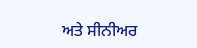ਅਤੇ ਸੀਨੀਅਰ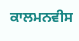ਕਾਲਮਨਵੀਸ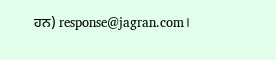ਹਨ) response@jagran.com।